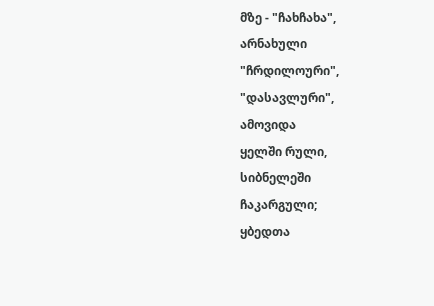მზე - "ჩახჩახა",
არნახული
"ჩრდილოური",
"დასავლური",
ამოვიდა
ყელში რული,
სიბნელეში
ჩაკარგული;
ყბედთა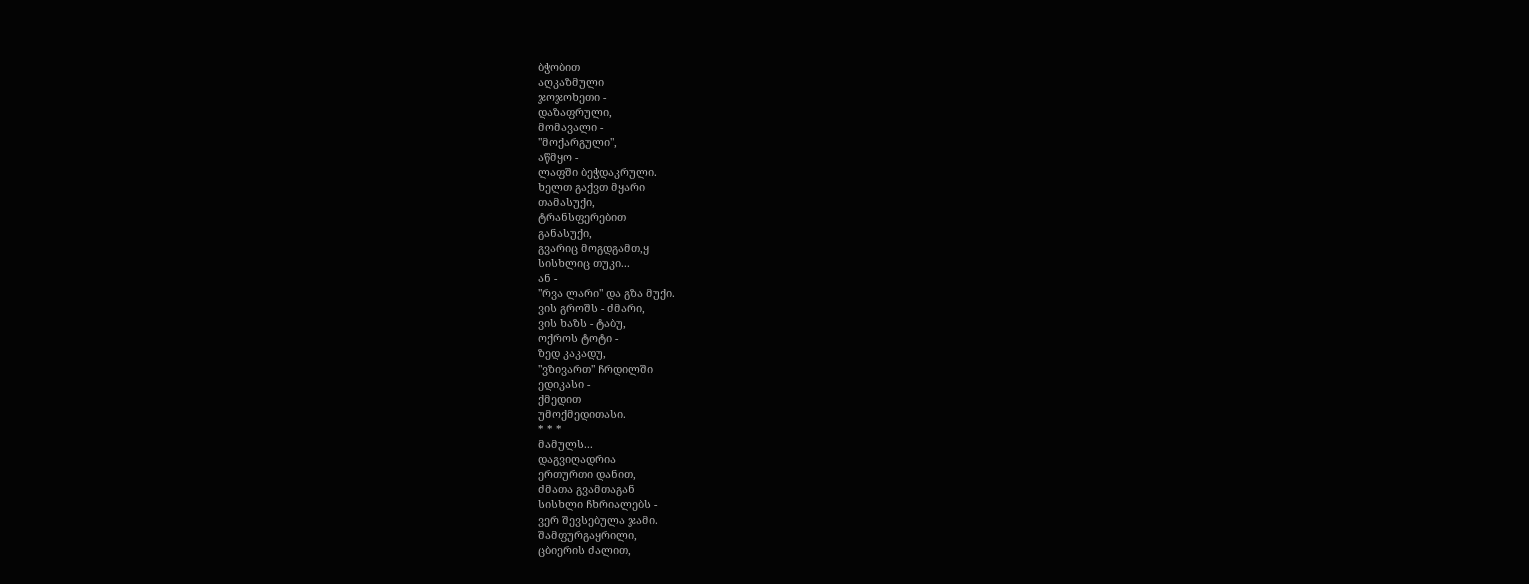ბჭობით
აღკაზმული
ჯოჯოხეთი -
დაზაფრული,
მომავალი -
"მოქარგული",
აწმყო -
ლაფში ბეჭდაკრული.
ხელთ გაქვთ მყარი
თამასუქი,
ტრანსფერებით
განასუქი,
გვარიც მოგდგამთ,ყ
სისხლიც თუკი...
ან -
"რვა ლარი" და გზა მუქი.
ვის გროშს - ძმარი,
ვის ხაზს - ტაბუ,
ოქროს ტოტი -
ზედ კაკადუ,
"ვზივართ" ჩრდილში
ედიკასი -
ქმედით
უმოქმედითასი.
* * *
მამულს...
დაგვიღადრია
ერთურთი დანით,
ძმათა გვამთაგან
სისხლი ჩხრიალებს -
ვერ შევსებულა ჯამი.
შამფურგაყრილი,
ცბიერის ძალით,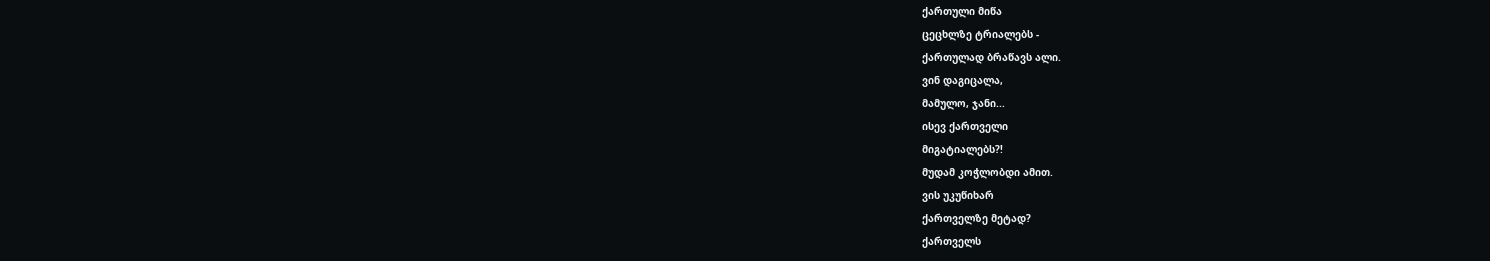ქართული მიწა
ცეცხლზე ტრიალებს -
ქართულად ბრაწავს ალი.
ვინ დაგიცალა,
მამულო, ჯანი...
ისევ ქართველი
მიგატიალებს?!
მუდამ კოჭლობდი ამით.
ვის უკუწიხარ
ქართველზე მეტად?
ქართველს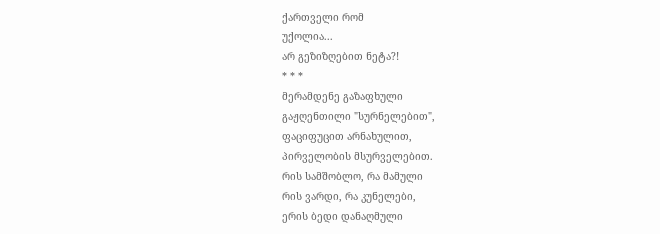ქართველი რომ
უქოლია...
არ გეზიზღებით ნეტა?!
* * *
მერამდენე გაზაფხული
გაჟღენთილი "სურნელებით",
ფაციფუცით არნახულით,
პირველობის მსურველებით.
რის სამშობლო, რა მამული
რის ვარდი, რა კუნელები,
ერის ბედი დანაღმული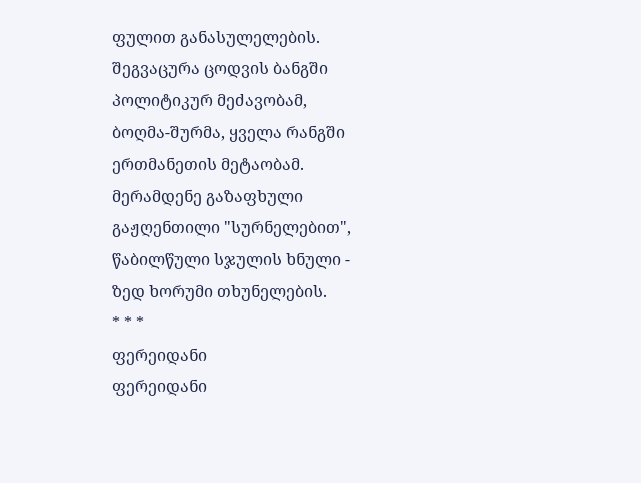ფულით განასულელების.
შეგვაცურა ცოდვის ბანგში
პოლიტიკურ მეძავობამ,
ბოღმა-შურმა, ყველა რანგში
ერთმანეთის მეტაობამ.
მერამდენე გაზაფხული
გაჟღენთილი "სურნელებით",
წაბილწული სჯულის ხნული -
ზედ ხორუმი თხუნელების.
* * *
ფერეიდანი
ფერეიდანი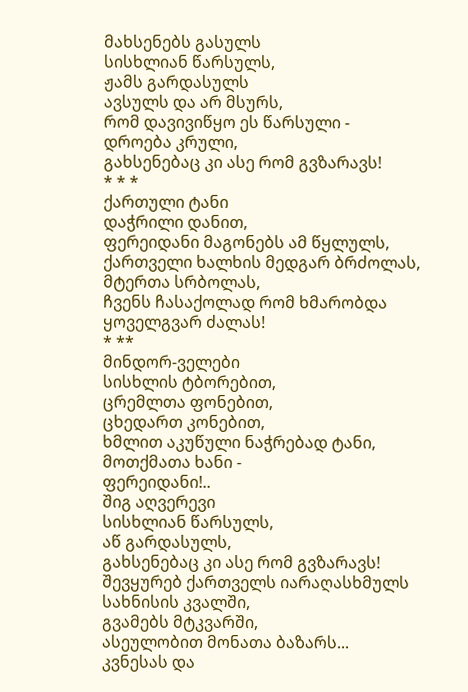მახსენებს გასულს
სისხლიან წარსულს,
ჟამს გარდასულს
ავსულს და არ მსურს,
რომ დავივიწყო ეს წარსული -
დროება კრული,
გახსენებაც კი ასე რომ გვზარავს!
* * *
ქართული ტანი
დაჭრილი დანით,
ფერეიდანი მაგონებს ამ წყლულს,
ქართველი ხალხის მედგარ ბრძოლას,
მტერთა სრბოლას,
ჩვენს ჩასაქოლად რომ ხმარობდა
ყოველგვარ ძალას!
* **
მინდორ-ველები
სისხლის ტბორებით,
ცრემლთა ფონებით,
ცხედართ კონებით,
ხმლით აკუწული ნაჭრებად ტანი,
მოთქმათა ხანი -
ფერეიდანი!..
შიგ აღვერევი
სისხლიან წარსულს,
აწ გარდასულს,
გახსენებაც კი ასე რომ გვზარავს!
შევყურებ ქართველს იარაღასხმულს
სახნისის კვალში,
გვამებს მტკვარში,
ასეულობით მონათა ბაზარს...
კვნესას და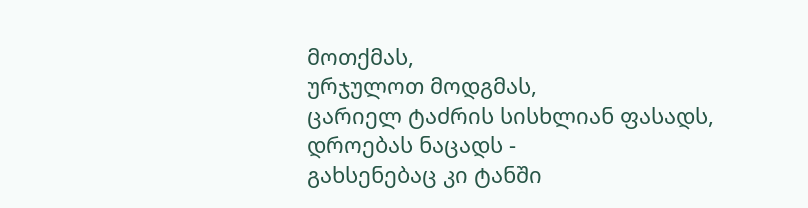მოთქმას,
ურჯულოთ მოდგმას,
ცარიელ ტაძრის სისხლიან ფასადს,
დროებას ნაცადს -
გახსენებაც კი ტანში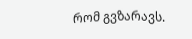რომ გვზარავს.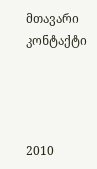მთავარი
კონტაქტი




2010